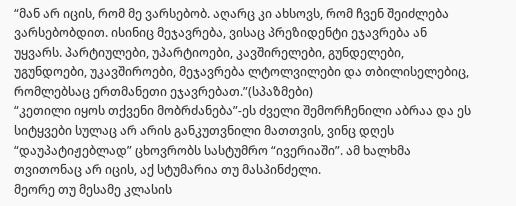“მან არ იცის, რომ მე ვარსებობ. აღარც კი ახსოვს, რომ ჩვენ შეიძლება ვარსებობდით. ისინიც მეჯავრება, ვისაც პრეზიდენტი ეჯავრება ან უყვარს. პარტიულები, უპარტიოები, კავშირელები, გუნდელები, უგუნდოები, უკავშიროები, მეჯავრება ლტოლვილები და თბილისელებიც, რომლებსაც ერთმანეთი ეჯავრებათ.”(სპაზმები)
“კეთილი იყოს თქვენი მობრძანება”-ეს ძველი შემორჩენილი აბრაა და ეს სიტყვები სულაც არ არის განკუთვნილი მათთვის, ვინც დღეს “დაუპატიჟებლად” ცხოვრობს სასტუმრო “ივერიაში”. ამ ხალხმა თვითონაც არ იცის, აქ სტუმარია თუ მასპინძელი.
მეორე თუ მესამე კლასის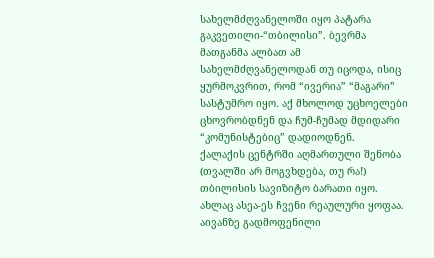სახელმძღვანელოში იყო პატარა გაკვეთილი-“თბილისი”. ბევრმა მათგანმა ალბათ ამ სახელმძღვანელოდან თუ იცოდა, ისიც ყურმოკვრით, რომ “ივერია” “მაგარი” სასტუმრო იყო. აქ მხოლოდ უცხოელები ცხოვრობდნენ და ჩუმ-ჩუმად მდიდარი “კომუნისტებიც” დადიოდნენ.
ქალაქის ცენტრში აღმართული შენობა (თვალში არ მოგვხდება, თუ რა!) თბილისის სავიზიტო ბარათი იყო. ახლაც ასეა-ეს ჩვენი რეაულური ყოფაა. აივანზე გადმოფენილი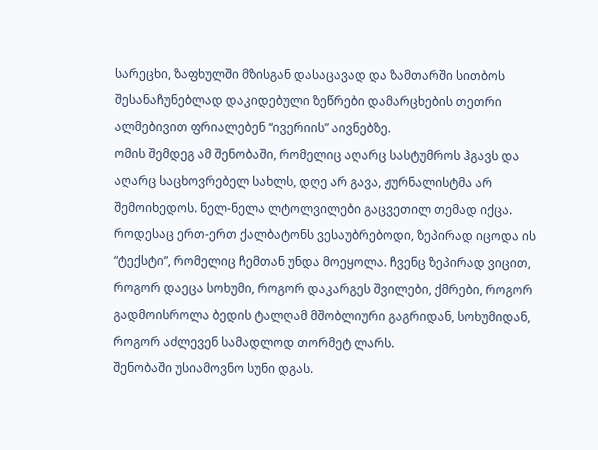სარეცხი, ზაფხულში მზისგან დასაცავად და ზამთარში სითბოს შესანაჩუნებლად დაკიდებული ზეწრები დამარცხების თეთრი ალმებივით ფრიალებენ “ივერიის” აივნებზე.
ომის შემდეგ ამ შენობაში, რომელიც აღარც სასტუმროს ჰგავს და აღარც საცხოვრებელ სახლს, დღე არ გავა, ჟურნალისტმა არ შემოიხედოს. ნელ-ნელა ლტოლვილები გაცვეთილ თემად იქცა. როდესაც ერთ-ერთ ქალბატონს ვესაუბრებოდი, ზეპირად იცოდა ის “ტექსტი”, რომელიც ჩემთან უნდა მოეყოლა. ჩვენც ზეპირად ვიცით, როგორ დაეცა სოხუმი, როგორ დაკარგეს შვილები, ქმრები, როგორ გადმოისროლა ბედის ტალღამ მშობლიური გაგრიდან, სოხუმიდან, როგორ აძლევენ სამადლოდ თორმეტ ლარს.
შენობაში უსიამოვნო სუნი დგას.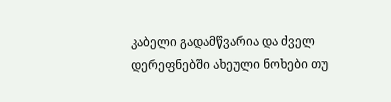კაბელი გადამწვარია და ძველ დერეფნებში ახეული ნოხები თუ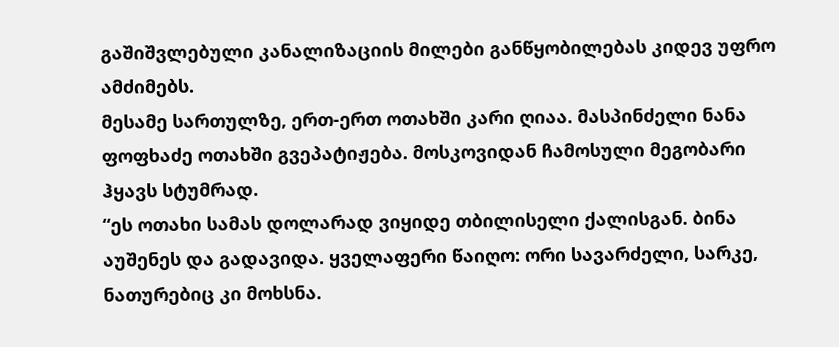გაშიშვლებული კანალიზაციის მილები განწყობილებას კიდევ უფრო ამძიმებს.
მესამე სართულზე, ერთ-ერთ ოთახში კარი ღიაა. მასპინძელი ნანა ფოფხაძე ოთახში გვეპატიჟება. მოსკოვიდან ჩამოსული მეგობარი ჰყავს სტუმრად.
“ეს ოთახი სამას დოლარად ვიყიდე თბილისელი ქალისგან. ბინა აუშენეს და გადავიდა. ყველაფერი წაიღო: ორი სავარძელი, სარკე, ნათურებიც კი მოხსნა.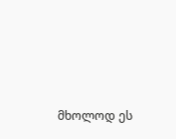მხოლოდ ეს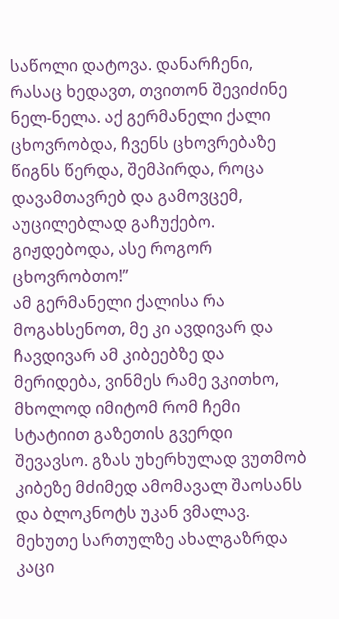საწოლი დატოვა. დანარჩენი, რასაც ხედავთ, თვითონ შევიძინე ნელ-ნელა. აქ გერმანელი ქალი ცხოვრობდა, ჩვენს ცხოვრებაზე წიგნს წერდა, შემპირდა, როცა დავამთავრებ და გამოვცემ, აუცილებლად გაჩუქებო. გიჟდებოდა, ასე როგორ ცხოვრობთო!”
ამ გერმანელი ქალისა რა მოგახსენოთ, მე კი ავდივარ და ჩავდივარ ამ კიბეებზე და მერიდება, ვინმეს რამე ვკითხო, მხოლოდ იმიტომ რომ ჩემი სტატიით გაზეთის გვერდი შევავსო. გზას უხერხულად ვუთმობ კიბეზე მძიმედ ამომავალ შაოსანს და ბლოკნოტს უკან ვმალავ. მეხუთე სართულზე ახალგაზრდა კაცი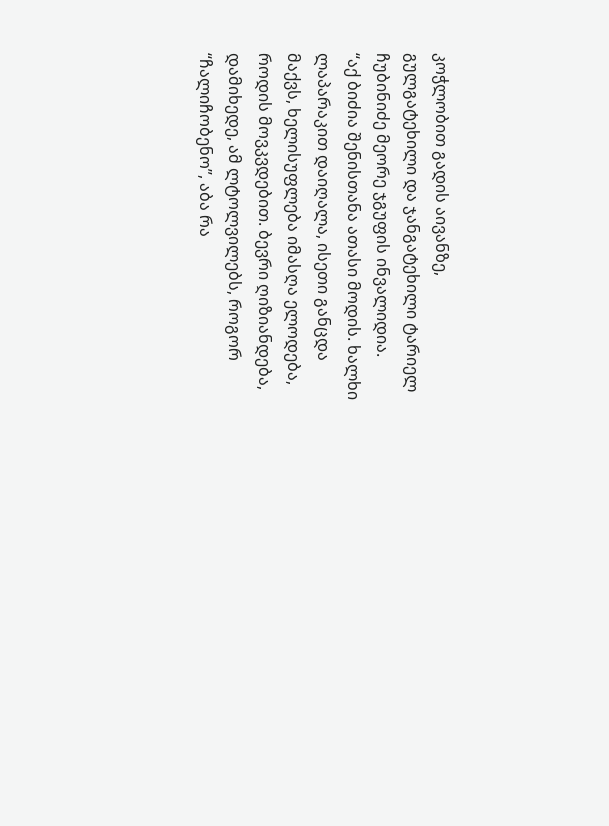კოჭლობით გადის აივანზე, გულგატეხილი და ჯანგატეხილი ტარიელ ჩუბინიძე მეორე ჯგუფის ინვალიდია.
“აქ ბიძია შენისთანა ათასი მოდის. ხალხი ლაპარაკით დაიღალა, ისეთი განცდა მაქვს, ხელისუფლება იმასღა ელოდება, როდის მოვკვდებით. ბევრი ღიზიანდება, დამიხედე, ამ ლტოლვილებს, როგორ “ჩალიჩობენო”, აბა რა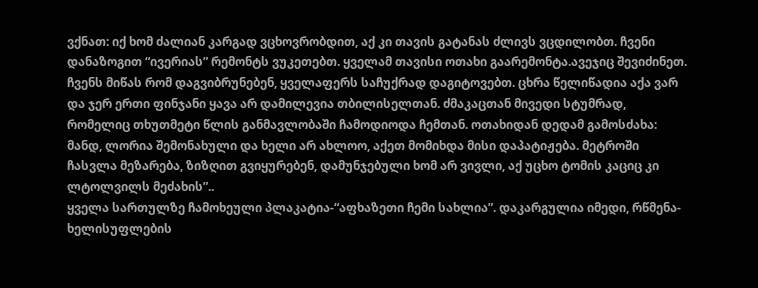ვქნათ: იქ ხომ ძალიან კარგად ვცხოვრობდით, აქ კი თავის გატანას ძლივს ვცდილობთ. ჩვენი დანაზოგით “ივერიას” რემონტს ვუკეთებთ. ყველამ თავისი ოთახი გაარემონტა.ავეჯიც შევიძინეთ. ჩვენს მიწას რომ დაგვიბრუნებენ, ყველაფერს საჩუქრად დაგიტოვებთ. ცხრა წელიწადია აქა ვარ და ჯერ ერთი ფინჯანი ყავა არ დამილევია თბილისელთან. ძმაკაცთან მივედი სტუმრად, რომელიც თხუთმეტი წლის განმავლობაში ჩამოდიოდა ჩემთან. ოთახიდან დედამ გამოსძახა: მანდ, ლორია შემონახული და ხელი არ ახლოო, აქეთ მომიხდა მისი დაპატიჟება. მეტროში ჩასვლა მეზარება, ზიზღით გვიყურებენ, დამუნჯებული ხომ არ ვივლი, აქ უცხო ტომის კაციც კი ლტოლვილს მეძახის”..
ყველა სართულზე ჩამოხეული პლაკატია-“აფხაზეთი ჩემი სახლია”. დაკარგულია იმედი, რწმენა-ხელისუფლების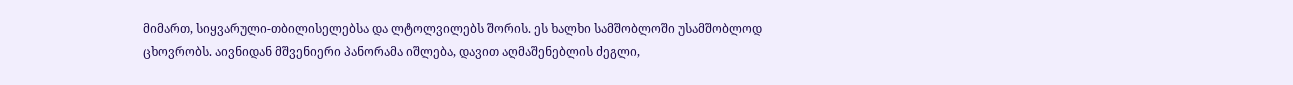მიმართ, სიყვარული-თბილისელებსა და ლტოლვილებს შორის. ეს ხალხი სამშობლოში უსამშობლოდ ცხოვრობს. აივნიდან მშვენიერი პანორამა იშლება, დავით აღმაშენებლის ძეგლი,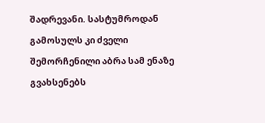შადრევანი. სასტუმროდან გამოსულს კი ძველი შემორჩენილი აბრა სამ ენაზე გვახსენებს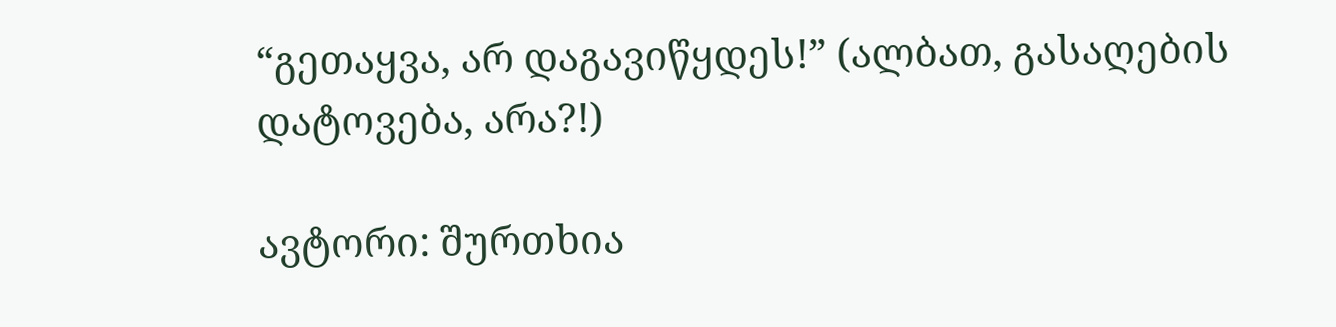“გეთაყვა, არ დაგავიწყდეს!” (ალბათ, გასაღების დატოვება, არა?!)

ავტორი: შურთხია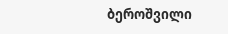ბეროშვილი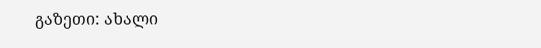გაზეთი: ახალი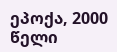ეპოქა, 2000 წელი